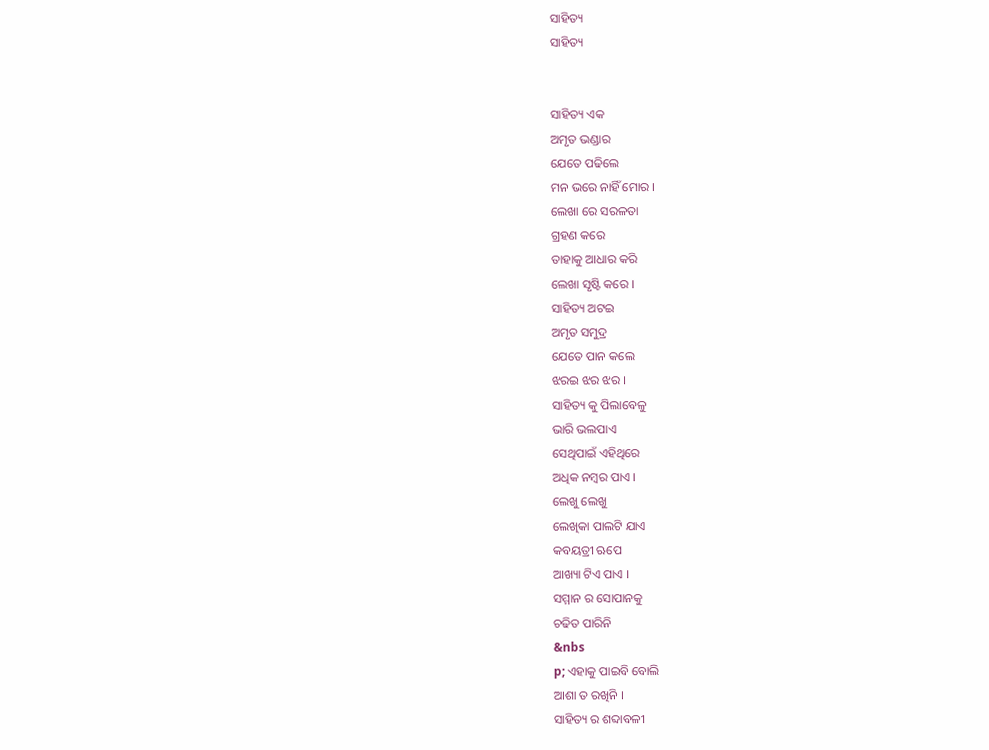ସାହିତ୍ୟ
ସାହିତ୍ୟ


ସାହିତ୍ୟ ଏକ
ଅମୃତ ଭଣ୍ଡାର
ଯେତେ ପଢିଲେ
ମନ ଭରେ ନାହିଁ ମୋର ।
ଲେଖା ରେ ସରଳତା
ଗ୍ରହଣ କରେ
ତାହାକୁ ଆଧାର କରି
ଲେଖା ସୃଷ୍ଟି କରେ ।
ସାହିତ୍ୟ ଅଟଇ
ଅମୃତ ସମୁଦ୍ର
ଯେତେ ପାନ କଲେ
ଝରଇ ଝର ଝର ।
ସାହିତ୍ୟ କୁ ପିଲାବେଳୁ
ଭାରି ଭଲପାଏ
ସେଥିପାଇଁ ଏହିଥିରେ
ଅଧିକ ନମ୍ବର ପାଏ ।
ଲେଖୁ ଲେଖୁ
ଲେଖିକା ପାଲଟି ଯାଏ
କବୟତ୍ରୀ ଋପେ
ଆଖ୍ୟା ଟିଏ ପାଏ ।
ସମ୍ମାନ ର ସୋପାନକୁ
ଚଢିତ ପାରିନି
&nbs
p; ଏହାକୁ ପାଇବି ବୋଲି
ଆଶା ତ ରଖିନି ।
ସାହିତ୍ୟ ର ଶବ୍ଦାବଳୀ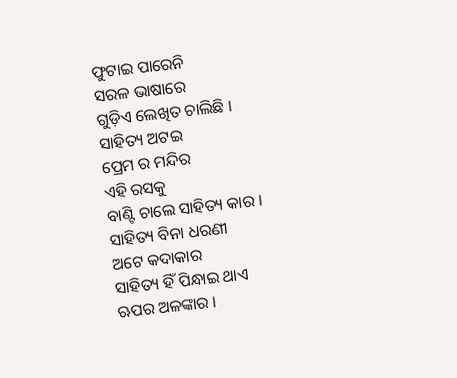ଫୁଟାଇ ପାରେନି
ସରଳ ଭାଷାରେ
ଗୁଡ଼ିଏ ଲେଖିତ ଚାଲିଛି ।
ସାହିତ୍ୟ ଅଟଇ
ପ୍ରେମ ର ମନ୍ଦିର
ଏହି ରସକୁ
ବାଣ୍ଟି ଚାଲେ ସାହିତ୍ୟ କାର ।
ସାହିତ୍ୟ ବିନା ଧରଣୀ
ଅଟେ କଦାକାର
ସାହିତ୍ୟ ହିଁ ପିନ୍ଧାଇ ଥାଏ
ଋପର ଅଳଙ୍କାର ।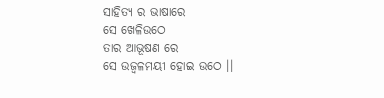ସାହିତ୍ୟ ର ଭାଷାରେ
ସେ ଖେଳିଉଠେ
ତାର ଆଭୂଷଣ ରେ
ସେ ଉଜ୍ବଳମୟୀ ହୋଇ ଉଠେ ।।